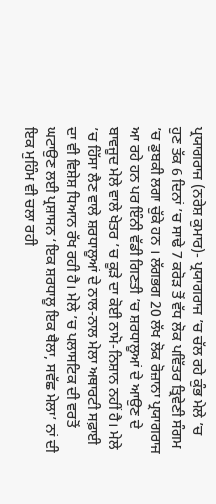ਪ੍ਰਯਾਗਰਾਜ (ਨਰੇਸ਼ ਕੁਮਾਰ)- ਪ੍ਰਯਾਗਰਾਜ ’ਚ ਚੱਲ ਰਹੇ ਕੁੰਭ ਮੇਲੇ ’ਚ ਹੁਣ ਤੱਕ 6 ਦਿਨਾਂ ’ਚ ਸਾਢੇ 7 ਕਰੋੜ ਤੋਂ ਵੱਧ ਲੋਕ ਪਵਿੱਤਰ ਤ੍ਰਿਵੇਣੀ ਸੰਗਮ ’ਚ ਡੁਬਕੀ ਲਗਾ ਚੁੱਕੇ ਹਨ । ਲੱਗਭਗ 20 ਲੱਖ ਲੋਕ ਰੋਜ਼ਾਨਾ ਪ੍ਰਯਾਗਰਾਜ ਆ ਰਹੇ ਹਨ ਪਰ ਇੰਨੀ ਵੱਡੀ ਗਿਣਤੀ ’ਚ ਸ਼ਰਧਾਲੂਆਂ ਦੇ ਆਉਣ ਦੇ ਬਾਵਜੂਦ ਮੇਲੇ ਵਾਲੇ ਖੇਤਰ ’ਚ ਕੂੜੇ ਦਾ ਕੋਈ ਨਾਮੋ-ਨਿਸ਼ਾਨ ਨਹੀਂ ਹੈ। ਮੇਲੇ ’ਚ ਹਿੱਸਾ ਲੈਣ ਵਾਲੇ ਸ਼ਰਧਾਲੂਆਂ ਦੇ ਨਾਲ-ਨਾਲ ਮੇਲਾ ਅਥਾਰਟੀ ਸਫ਼ਾਈ ਦਾ ਵੀ ਵਿਸ਼ੇਸ਼ ਧਿਆਨ ਰੱਖ ਰਹੀ ਹੈ। ਮੇਲੇ ’ਚ ਪਲਾਸਟਿਕ ਦੀ ਵਰਤੋਂ ਘਟਾਉਣ ਲਈ ਪ੍ਰਸ਼ਾਸਨ ‘ਇਕ ਸ਼ਰਧਾਲੂ ਇਕ ਥੈਲਾ, ਸਵੱਛ ਮੇਲਾ’ ਨਾਂ ਦੀ ਇਕ ਮੁਹਿੰਮ ਵੀ ਚਲਾ ਰਹੀ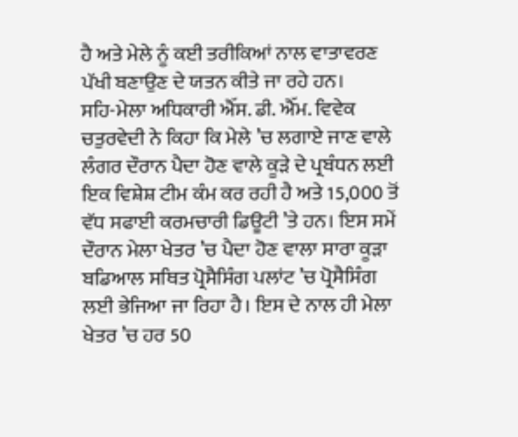ਹੈ ਅਤੇ ਮੇਲੇ ਨੂੰ ਕਈ ਤਰੀਕਿਆਂ ਨਾਲ ਵਾਤਾਵਰਣ ਪੱਖੀ ਬਣਾਉਣ ਦੇ ਯਤਨ ਕੀਤੇ ਜਾ ਰਹੇ ਹਨ।
ਸਹਿ-ਮੇਲਾ ਅਧਿਕਾਰੀ ਐੱਸ. ਡੀ. ਐੱਮ. ਵਿਵੇਕ ਚਤੁਰਵੇਦੀ ਨੇ ਕਿਹਾ ਕਿ ਮੇਲੇ ’ਚ ਲਗਾਏ ਜਾਣ ਵਾਲੇ ਲੰਗਰ ਦੌਰਾਨ ਪੈਦਾ ਹੋਣ ਵਾਲੇ ਕੂੜੇ ਦੇ ਪ੍ਰਬੰਧਨ ਲਈ ਇਕ ਵਿਸ਼ੇਸ਼ ਟੀਮ ਕੰਮ ਕਰ ਰਹੀ ਹੈ ਅਤੇ 15,000 ਤੋਂ ਵੱਧ ਸਫਾਈ ਕਰਮਚਾਰੀ ਡਿਊਟੀ ’ਤੇ ਹਨ। ਇਸ ਸਮੇਂ ਦੌਰਾਨ ਮੇਲਾ ਖੇਤਰ ’ਚ ਪੈਦਾ ਹੋਣ ਵਾਲਾ ਸਾਰਾ ਕੂੜਾ ਬਡਿਆਲ ਸਥਿਤ ਪ੍ਰੋਸੈਸਿੰਗ ਪਲਾਂਟ ’ਚ ਪ੍ਰੋਸੈਸਿੰਗ ਲਈ ਭੇਜਿਆ ਜਾ ਰਿਹਾ ਹੈ। ਇਸ ਦੇ ਨਾਲ ਹੀ ਮੇਲਾ ਖੇਤਰ ’ਚ ਹਰ 50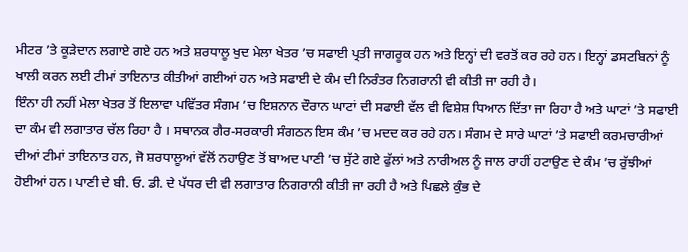ਮੀਟਰ ’ਤੇ ਕੂੜੇਦਾਨ ਲਗਾਏ ਗਏ ਹਨ ਅਤੇ ਸ਼ਰਧਾਲੂ ਖੁਦ ਮੇਲਾ ਖੇਤਰ ’ਚ ਸਫਾਈ ਪ੍ਰਤੀ ਜਾਗਰੂਕ ਹਨ ਅਤੇ ਇਨ੍ਹਾਂ ਦੀ ਵਰਤੋਂ ਕਰ ਰਹੇ ਹਨ। ਇਨ੍ਹਾਂ ਡਸਟਬਿਨਾਂ ਨੂੰ ਖਾਲੀ ਕਰਨ ਲਈ ਟੀਮਾਂ ਤਾਇਨਾਤ ਕੀਤੀਆਂ ਗਈਆਂ ਹਨ ਅਤੇ ਸਫਾਈ ਦੇ ਕੰਮ ਦੀ ਨਿਰੰਤਰ ਨਿਗਰਾਨੀ ਵੀ ਕੀਤੀ ਜਾ ਰਹੀ ਹੈ।
ਇੰਨਾ ਹੀ ਨਹੀਂ ਮੇਲਾ ਖੇਤਰ ਤੋਂ ਇਲਾਵਾ ਪਵਿੱਤਰ ਸੰਗਮ ’ਚ ਇਸ਼ਨਾਨ ਦੌਰਾਨ ਘਾਟਾਂ ਦੀ ਸਫਾਈ ਵੱਲ ਵੀ ਵਿਸ਼ੇਸ਼ ਧਿਆਨ ਦਿੱਤਾ ਜਾ ਰਿਹਾ ਹੈ ਅਤੇ ਘਾਟਾਂ ’ਤੇ ਸਫਾਈ ਦਾ ਕੰਮ ਵੀ ਲਗਾਤਾਰ ਚੱਲ ਰਿਹਾ ਹੈ । ਸਥਾਨਕ ਗੈਰ-ਸਰਕਾਰੀ ਸੰਗਠਨ ਇਸ ਕੰਮ ’ਚ ਮਦਦ ਕਰ ਰਹੇ ਹਨ। ਸੰਗਮ ਦੇ ਸਾਰੇ ਘਾਟਾਂ ’ਤੇ ਸਫਾਈ ਕਰਮਚਾਰੀਆਂ ਦੀਆਂ ਟੀਮਾਂ ਤਾਇਨਾਤ ਹਨ, ਜੋ ਸ਼ਰਧਾਲੂਆਂ ਵੱਲੋਂ ਨਹਾਉਣ ਤੋਂ ਬਾਅਦ ਪਾਣੀ ’ਚ ਸੁੱਟੇ ਗਏ ਫੁੱਲਾਂ ਅਤੇ ਨਾਰੀਅਲ ਨੂੰ ਜਾਲ ਰਾਹੀਂ ਹਟਾਉਣ ਦੇ ਕੰਮ ’ਚ ਰੁੱਝੀਆਂ ਹੋਈਆਂ ਹਨ। ਪਾਣੀ ਦੇ ਬੀ. ਓ. ਡੀ. ਦੇ ਪੱਧਰ ਦੀ ਵੀ ਲਗਾਤਾਰ ਨਿਗਰਾਨੀ ਕੀਤੀ ਜਾ ਰਹੀ ਹੈ ਅਤੇ ਪਿਛਲੇ ਕੁੰਭ ਦੇ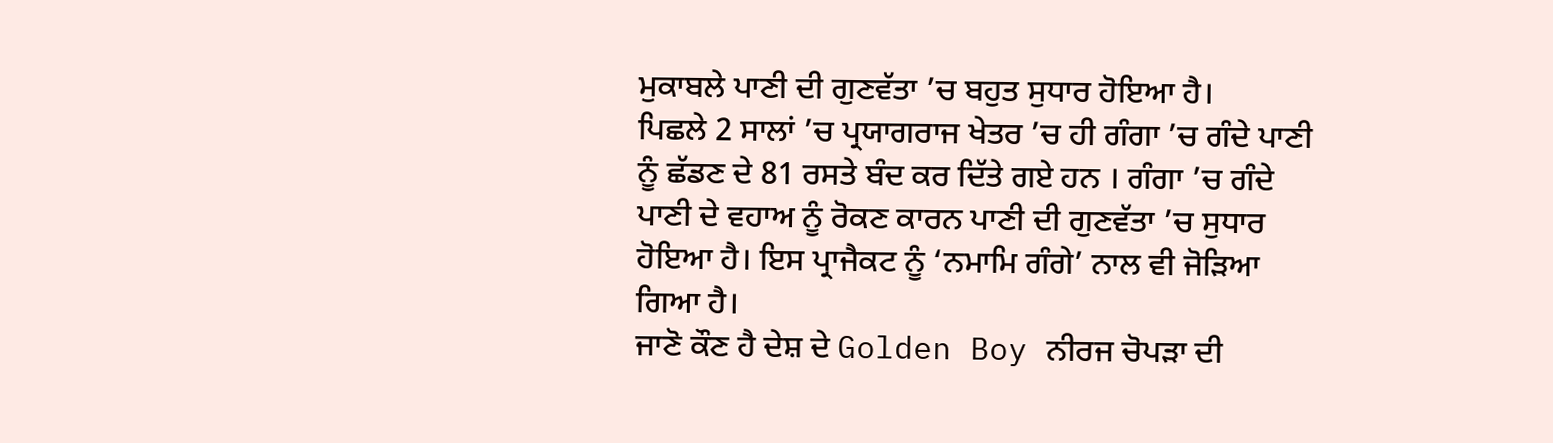ਮੁਕਾਬਲੇ ਪਾਣੀ ਦੀ ਗੁਣਵੱਤਾ ’ਚ ਬਹੁਤ ਸੁਧਾਰ ਹੋਇਆ ਹੈ।
ਪਿਛਲੇ 2 ਸਾਲਾਂ ’ਚ ਪ੍ਰਯਾਗਰਾਜ ਖੇਤਰ ’ਚ ਹੀ ਗੰਗਾ ’ਚ ਗੰਦੇ ਪਾਣੀ ਨੂੰ ਛੱਡਣ ਦੇ 81 ਰਸਤੇ ਬੰਦ ਕਰ ਦਿੱਤੇ ਗਏ ਹਨ । ਗੰਗਾ ’ਚ ਗੰਦੇ ਪਾਣੀ ਦੇ ਵਹਾਅ ਨੂੰ ਰੋਕਣ ਕਾਰਨ ਪਾਣੀ ਦੀ ਗੁਣਵੱਤਾ ’ਚ ਸੁਧਾਰ ਹੋਇਆ ਹੈ। ਇਸ ਪ੍ਰਾਜੈਕਟ ਨੂੰ ‘ਨਮਾਮਿ ਗੰਗੇ’ ਨਾਲ ਵੀ ਜੋੜਿਆ ਗਿਆ ਹੈ।
ਜਾਣੋ ਕੌਣ ਹੈ ਦੇਸ਼ ਦੇ Golden Boy ਨੀਰਜ ਚੋਪੜਾ ਦੀ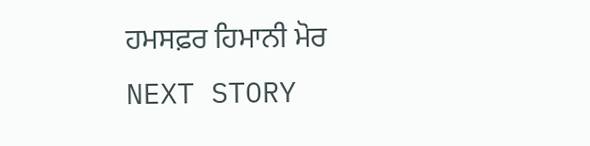ਹਮਸਫ਼ਰ ਹਿਮਾਨੀ ਮੋਰ
NEXT STORY